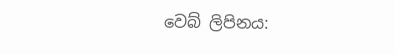වෙබ් ලිපිනය: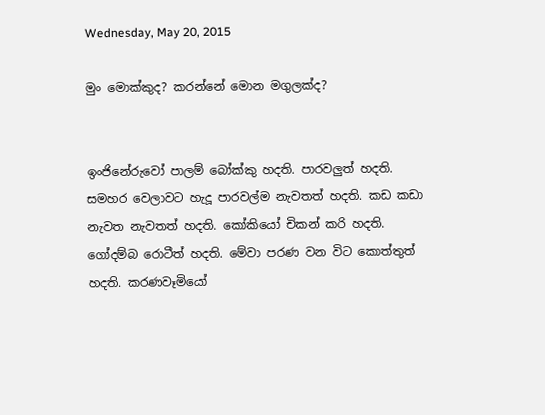Wednesday, May 20, 2015

මුං මොක්කුද? කරන්නේ මොන මගුලක්ද?


ඉංජිනේරුවෝ පාලම් බෝක්කු හදති. පාරවලුත් හදති. සමහර වෙලාවට හැදූ පාරවල්ම නැවතත් හදති. කඩ කඩා නැවත නැවතත් හදති. කෝකියෝ චිකන් කරි හදති. ගෝදම්බ රොටීත් හදති. මේවා පරණ වන විට කොත්තුත් හදති. කරණවෑමියෝ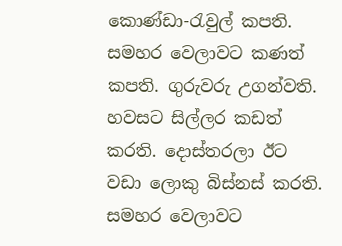කොණ්ඩා-රැවුල් කපති. සමහර වෙලාවට කණත් කපති. ගුරුවරු උගන්වති. හවසට සිල්ලර කඩත් කරති. දොස්තරලා ඊට වඩා ලොකු බිස්නස් කරති. සමහර වෙලාවට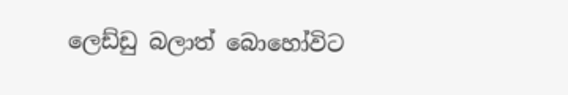ලෙඩ්ඩු බලාත් බොහෝවිට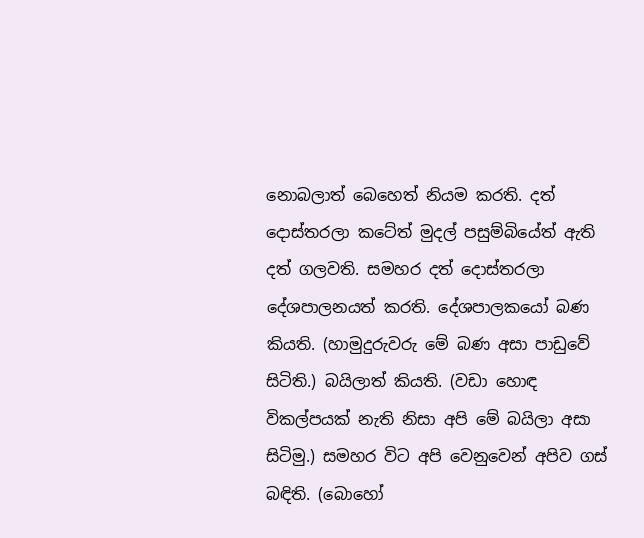නොබලාත් බෙහෙත් නියම කරති. දත් දොස්තරලා කටේත් මුදල් පසුම්බියේත් ඇති දත් ගලවති. සමහර දත් දොස්තරලා දේශපාලනයත් කරති. දේශපාලකයෝ බණ කියති. (හාමුදුරුවරු මේ බණ අසා පාඩුවේ සිටිති.) බයිලාත් කියති. (වඩා හොඳ විකල්පයක් නැති නිසා අපි මේ බයිලා අසා සිටිමු.) සමහර විට අපි වෙනුවෙන් අපිව ගස් බඳිති. (බොහෝ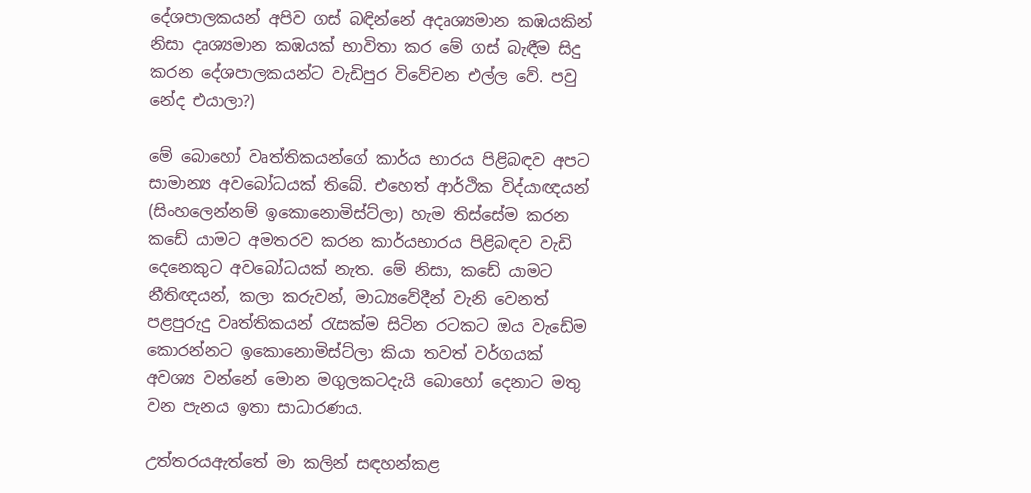දේශපාලකයන් අපිව ගස් බඳින්නේ අදෘශ්‍යමාන කඹයකින් නිසා දෘශ්‍යමාන කඹයක් භාවිතා කර මේ ගස් බැඳීම සිදු කරන දේශපාලකයන්ට වැඩිපුර විවේචන එල්ල වේ. පවු නේද එයාලා?)

මේ බොහෝ වෘත්තිකයන්ගේ කාර්ය භාරය පිළිබඳව අපට සාමාන්‍ය අවබෝධයක් තිබේ. එහෙත් ආර්ථික විද්යාඥයන් (සිංහලෙන්නම් ඉකොනොමිස්ට්ලා) හැම තිස්සේම කරන කඩේ යාමට අමතරව කරන කාර්යභාරය පිළිබඳව වැඩි දෙනෙකුට අවබෝධයක් නැත. මේ නිසා, කඩේ යාමට නීතිඥයන්, කලා කරුවන්, මාධ්‍යවේදීන් වැනි වෙනත් පළපුරුදු වෘත්තිකයන් රැසක්ම සිටින රටකට ඔය වැඩේම කොරන්නට ඉකොනොමිස්ට්ලා කියා තවත් වර්ගයක් අවශ්‍ය වන්නේ මොන මගුලකටදැයි බොහෝ දෙනාට මතු වන පැනය ඉතා සාධාරණය.

උත්තරයඇත්තේ මා කලින් සඳහන්කළ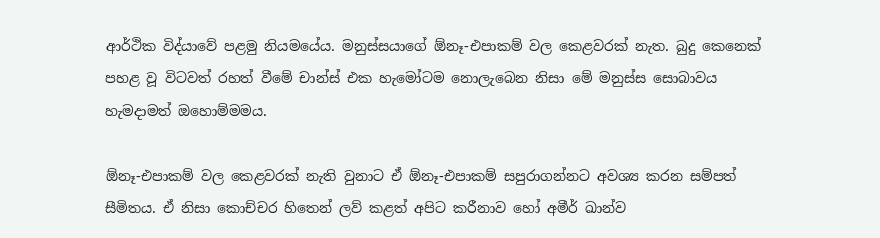ආර්ථික විද්යාවේ පළමු නියමයේය. මනුස්සයාගේ ඕනෑ-එපාකම් වල කෙළවරක් නැත. බුදු කෙනෙක් පහළ වූ විටවත් රහත් වීමේ චාන්ස් එක හැමෝටම නොලැබෙන නිසා මේ මනුස්ස සොබාවය හැමදාමත් ඔහොම්මමය.

ඕනෑ-එපාකම් වල කෙළවරක් නැති වුනාට ඒ ඕනෑ-එපාකම් සපුරාගන්නට අවශ්‍ය කරන සම්පත් සීමිතය. ඒ නිසා කොච්චර හිතෙන් ලව් කළත් අපිට කරීනාව හෝ අමීර් ඛාන්ව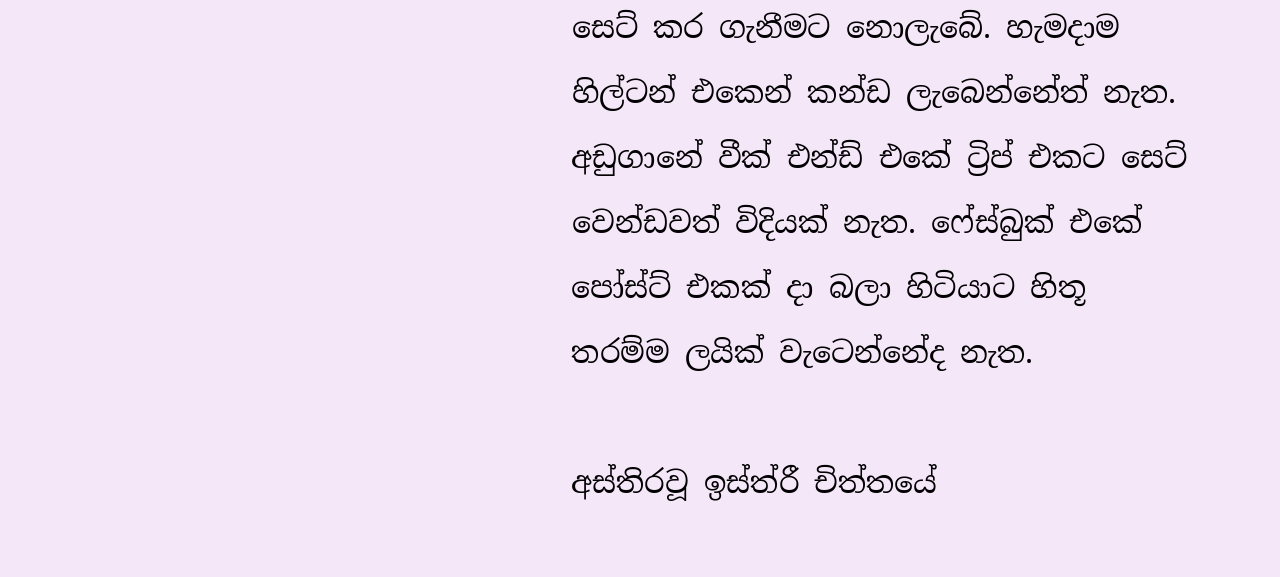සෙට් කර ගැනීමට නොලැබේ. හැමදාම හිල්ටන් එකෙන් කන්ඩ ලැබෙන්නේත් නැත. අඩුගානේ වීක් එන්ඩ් එකේ ට්‍රිප් එකට සෙට් වෙන්ඩවත් විදියක් නැත. ෆේස්බුක් එකේ පෝස්ට් එකක් දා බලා හිටියාට හිතූ තරම්ම ලයික් වැටෙන්නේද නැත.

අස්තිරවූ ඉස්ත්රී චිත්තයේ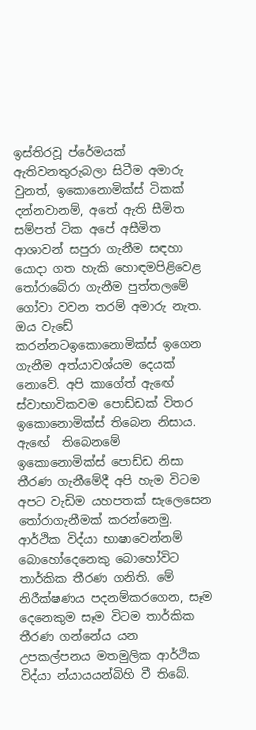ඉස්තිරවූ ප්රේමයක් ඇතිවනතුරුබලා සිටීම අමාරු වුනත්, ඉකොනොමික්ස් ටිකක් දන්නවානම්, අතේ ඇති සීමිත සම්පත් ටික අපේ අසීමිත ආශාවන් සපුරා ගැනීම සඳහා යොදා ගත හැකි හොඳමපිළිවෙළ තෝරාබේරා ගැනීම පුත්තලමේ ගෝවා වවන තරම් අමාරු නැත. ඔය වැඩේ කරන්නටඉකොනොමික්ස් ඉගෙන ගැනීම අත්යාවශ්යම දෙයක් නොවේ. අපි කාගේත් ඇඟේ ස්වාභාවිකවම පොඩ්ඩක් විතර ඉකොනොමික්ස් තිබෙන නිසාය. ඇඟේ  තිබෙනමේ ඉකොනොමික්ස් පොඩ්ඩ නිසා තීරණ ගැනීමේදී අපි හැම විටම අපට වැඩිම යහපතක් සැලෙසෙන තෝරාගැනීමක් කරන්නෙමු. ආර්ථික විද්යා භාෂාවෙන්නම් බොහෝදෙනෙකු බොහෝවිට තාර්කික තීරණ ගනිති. මේ නිරීක්ෂණය පදනම්කරගෙන, සෑම දෙනෙකුම සෑම විටම තාර්කික තීරණ ගන්නේය යන උපකල්පනය මතමුලික ආර්ථික විද්යා න්යායයන්බිහි වී තිබේ.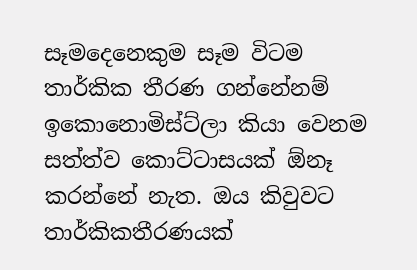සෑමදෙනෙකුම සෑම විටම තාර්කික තීරණ ගන්නේනම් ඉකොනොමිස්ට්ලා කියා වෙනම සත්ත්ව කොට්ටාසයක් ඕනෑ කරන්නේ නැත. ඔය කිවුවට තාර්කිකතීරණයක්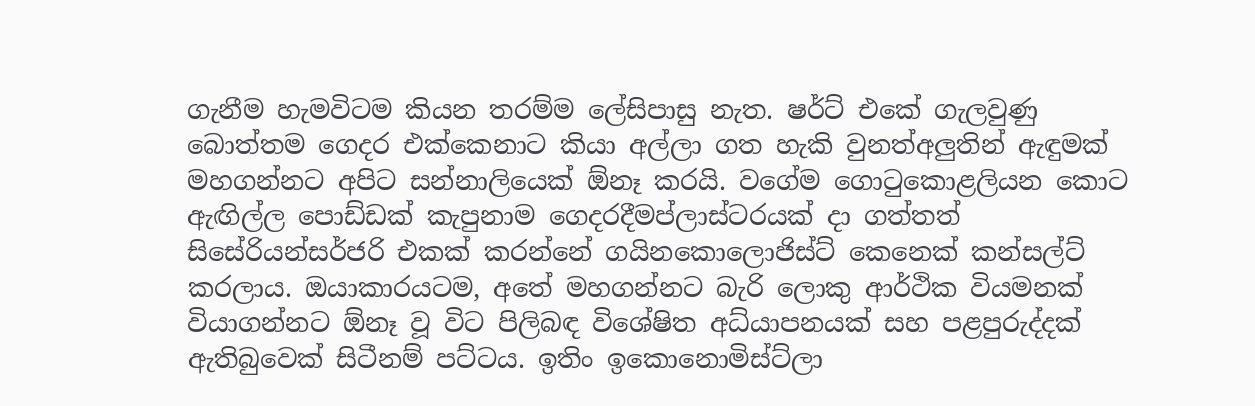ගැනීම හැමවිටම කියන තරම්ම ලේසිපාසු නැත. ෂර්ට් එකේ ගැලවුණු බොත්තම ගෙදර එක්කෙනාට කියා අල්ලා ගත හැකි වුනත්අලුතින් ඇඳුමක් මහගන්නට අපිට සන්නාලියෙක් ඕනෑ කරයි. වගේම ගොටුකොළලියන කොට ඇඟිල්ල පොඩ්ඩක් කැපුනාම ගෙදරදීමප්ලාස්ටරයක් දා ගත්තත් සිසේරියන්සර්ජරි එකක් කරන්නේ ගයිනකොලොජිස්ට් කෙනෙක් කන්සල්ට් කරලාය. ඔයාකාරයටම, අතේ මහගන්නට බැරි ලොකු ආර්ථික වියමනක් වියාගන්නට ඕනෑ වූ විට පිලිබඳ විශේෂිත අධ්යාපනයක් සහ පළපුරුද්දක් ඇතිබුවෙක් සිටීනම් පට්ටය. ඉතිං ඉකොනොමිස්ට්ලා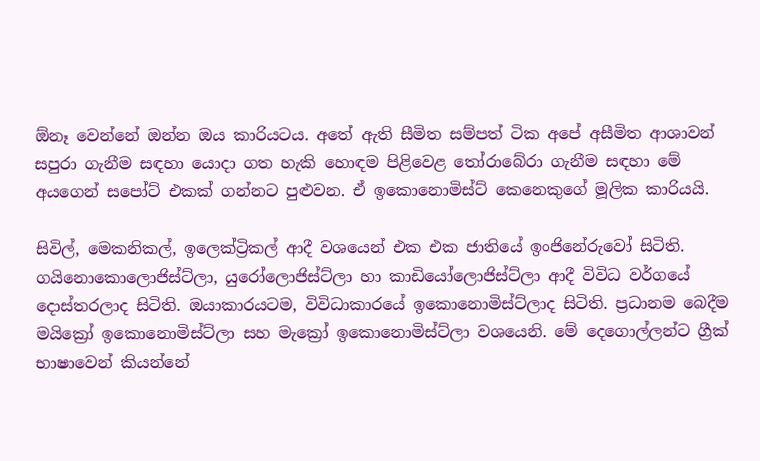ඕනෑ වෙන්නේ ඔන්න ඔය කාරියටය. අතේ ඇති සීමිත සම්පත් ටික අපේ අසීමිත ආශාවන් සපුරා ගැනීම සඳහා යොදා ගත හැකි හොඳම පිළිවෙළ තෝරාබේරා ගැනීම සඳහා මේ අයගෙන් සපෝට් එකක් ගන්නට පුළුවන. ඒ ඉකොනොමිස්ට් කෙනෙකුගේ මූලික කාරියයි.

සිවිල්, මෙකනිකල්, ඉලෙක්ට්‍රිකල් ආදී වශයෙන් එක එක ජාතියේ ඉංජිනේරුවෝ සිටිති. ගයිනොකොලොජිස්ට්ලා, යුරෝලොජිස්ට්ලා හා කාඩියෝලොජිස්ට්ලා ආදී විවිධ වර්ගයේ දොස්තරලාද සිටිති. ඔයාකාරයටම, විවිධාකාරයේ ඉකොනොමිස්ට්ලාද සිටිති. ප්‍රධානම බෙදීම මයික්‍රෝ ඉකොනොමිස්ට්ලා සහ මැක්‍රෝ ඉකොනොමිස්ට්ලා වශයෙනි. මේ දෙගොල්ලන්ට ග්‍රීක් භාෂාවෙන් කියන්නේ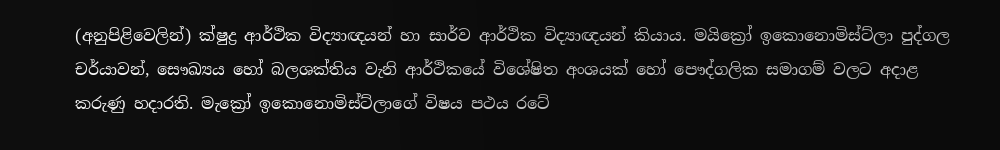(අනුපිළිවෙලින්) ක්ෂුද්‍ර ආර්ථික විද්‍යාඥයන් හා සාර්ව ආර්ථික විද්‍යාඥයන් කියාය. මයික්‍රෝ ඉකොනොමිස්ට්ලා පුද්ගල චර්යාවන්, සෞඛ්‍යය හෝ බලශක්තිය වැනි ආර්ථිකයේ විශේෂිත අංශයක් හෝ පෞද්ගලික සමාගම් වලට අදාළ කරුණු හදාරති. මැක්‍රෝ ඉකොනොමිස්ට්ලාගේ විෂය පථය රටේ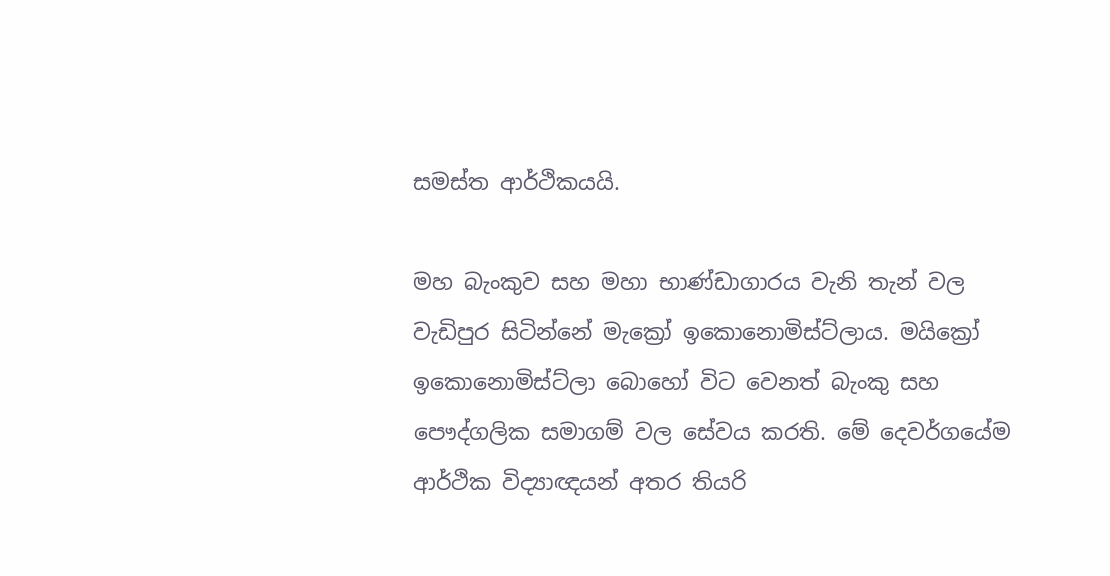සමස්ත ආර්ථිකයයි.

මහ බැංකුව සහ මහා භාණ්ඩාගාරය වැනි තැන් වල වැඩිපුර සිටින්නේ මැක්‍රෝ ඉකොනොමිස්ට්ලාය. මයික්‍රෝ ඉකොනොමිස්ට්ලා බොහෝ විට වෙනත් බැංකු සහ පෞද්ගලික සමාගම් වල සේවය කරති. මේ දෙවර්ගයේම ආර්ථික විද්‍යාඥයන් අතර තියරි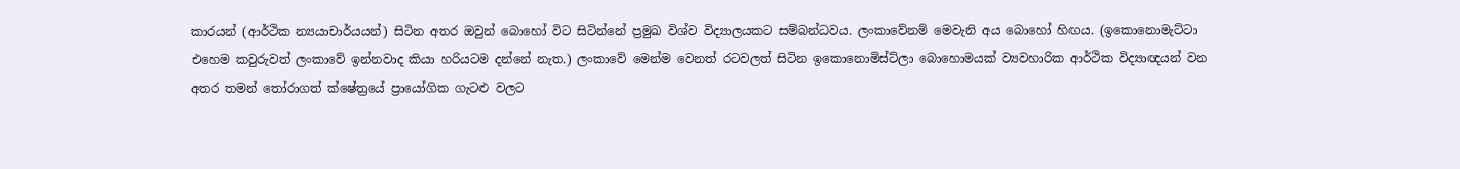කාරයන් (ආර්ථික න්‍යයාචාර්යයන්) සිටින අතර ඔවුන් බොහෝ විට සිටින්නේ ප්‍රමුඛ විශ්ව විද්‍යාලයකට සම්බන්ධවය. ලංකාවේනම් මෙවැනි අය බොහෝ හිඟය. (ඉකොනොමැට්ටා එහෙම කවුරුවත් ලංකාවේ ඉන්නවාද කියා හරියටම දන්නේ නැත.) ලංකාවේ මෙන්ම වෙනත් රටවලත් සිටින ඉකොනොමිස්ට්ලා බොහොමයක් ව්‍යවහාරික ආර්ථික විද්‍යාඥයන් වන අතර තමන් තෝරාගත් ක්ෂේත්‍රයේ ප්‍රායෝගික ගැටළු වලට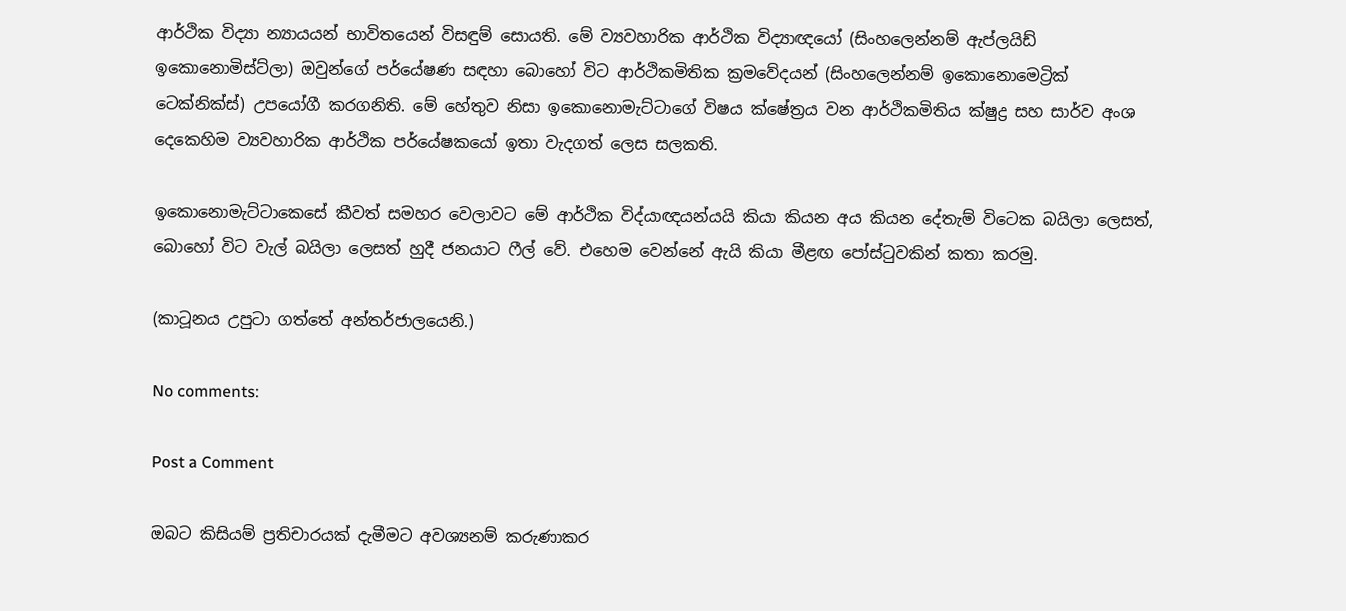ආර්ථික විද්‍යා න්‍යායයන් භාවිතයෙන් විසඳුම් සොයති. මේ ව්‍යවහාරික ආර්ථික විද්‍යාඥයෝ (සිංහලෙන්නම් ඇප්ලයිඩ් ඉකොනොමිස්ට්ලා) ඔවුන්ගේ පර්යේෂණ සඳහා බොහෝ විට ආර්ථිකමිතික ක්‍රමවේදයන් (සිංහලෙන්නම් ඉකොනොමෙට්‍රික් ටෙක්නික්ස්) උපයෝගී කරගනිති. මේ හේතුව නිසා ඉකොනොමැට්ටාගේ විෂය ක්ෂේත්‍රය වන ආර්ථිකමිතිය ක්ෂුද්‍ර සහ සාර්ව අංශ දෙකෙහිම ව්‍යවහාරික ආර්ථික පර්යේෂකයෝ ඉතා වැදගත් ලෙස සලකති.

ඉකොනොමැට්ටාකෙසේ කීවත් සමහර වෙලාවට මේ ආර්ථික විද්යාඥයන්යයි කියා කියන අය කියන දේතැම් විටෙක බයිලා ලෙසත්, බොහෝ විට වැල් බයිලා ලෙසත් හුදී ජනයාට ෆීල් වේ. එහෙම වෙන්නේ ඇයි කියා මීළඟ පෝස්ටුවකින් කතා කරමු.

(කාටූනය උපුටා ගත්තේ අන්තර්ජාලයෙනි.)

No comments:

Post a Comment

ඔබට කිසියම් ප්‍රතිචාරයක් දැමීමට අවශ්‍යනම් කරුණාකර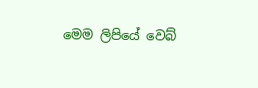මෙම ලිපියේ වෙබ්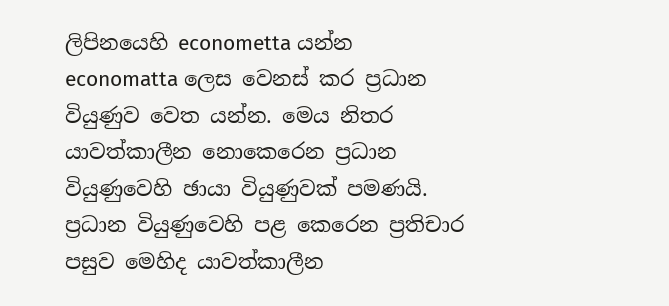ලිපිනයෙහි econometta යන්න economatta ලෙස වෙනස් කර ප්‍රධාන වියුණුව වෙත යන්න. මෙය නිතර යාවත්කාලීන නොකෙරෙන ප්‍රධාන වියුණුවෙහි ඡායා වියුණුවක් පමණයි. ප්‍රධාන වියුණුවෙහි පළ කෙරෙන ප්‍රතිචාර පසුව මෙහිද යාවත්කාලීන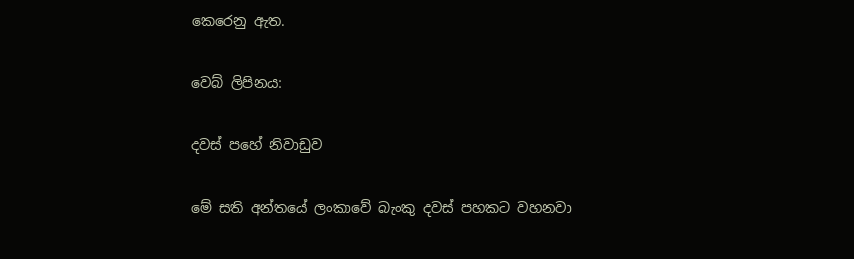කෙරෙනු ඇත.

වෙබ් ලිපිනය:

දවස් පහේ නිවාඩුව

මේ සති අන්තයේ ලංකාවේ බැංකු දවස් පහකට වහනවා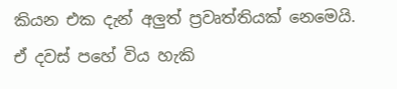කියන එක දැන් අලුත් ප්‍රවෘත්තියක් නෙමෙයි. ඒ දවස් පහේ විය හැකි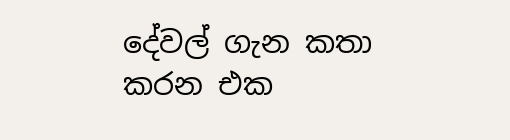දේවල් ගැන කතා කරන එක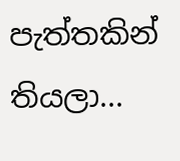පැත්තකින් තියලා...